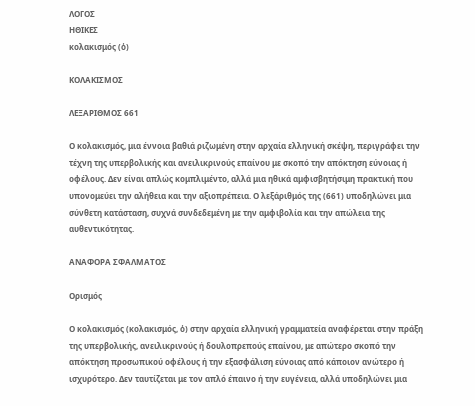ΛΟΓΟΣ
ΗΘΙΚΕΣ
κολακισμός (ὁ)

ΚΟΛΑΚΙΣΜΟΣ

ΛΕΞΑΡΙΘΜΟΣ 661

Ο κολακισμός, μια έννοια βαθιά ριζωμένη στην αρχαία ελληνική σκέψη, περιγράφει την τέχνη της υπερβολικής και ανειλικρινούς επαίνου με σκοπό την απόκτηση εύνοιας ή οφέλους. Δεν είναι απλώς κομπλιμέντο, αλλά μια ηθικά αμφισβητήσιμη πρακτική που υπονομεύει την αλήθεια και την αξιοπρέπεια. Ο λεξάριθμός της (661) υποδηλώνει μια σύνθετη κατάσταση, συχνά συνδεδεμένη με την αμφιβολία και την απώλεια της αυθεντικότητας.

ΑΝΑΦΟΡΑ ΣΦΑΛΜΑΤΟΣ

Ορισμός

Ο κολακισμός (κολακισμός, ὁ) στην αρχαία ελληνική γραμματεία αναφέρεται στην πράξη της υπερβολικής, ανειλικρινούς ή δουλοπρεπούς επαίνου, με απώτερο σκοπό την απόκτηση προσωπικού οφέλους ή την εξασφάλιση εύνοιας από κάποιον ανώτερο ή ισχυρότερο. Δεν ταυτίζεται με τον απλό έπαινο ή την ευγένεια, αλλά υποδηλώνει μια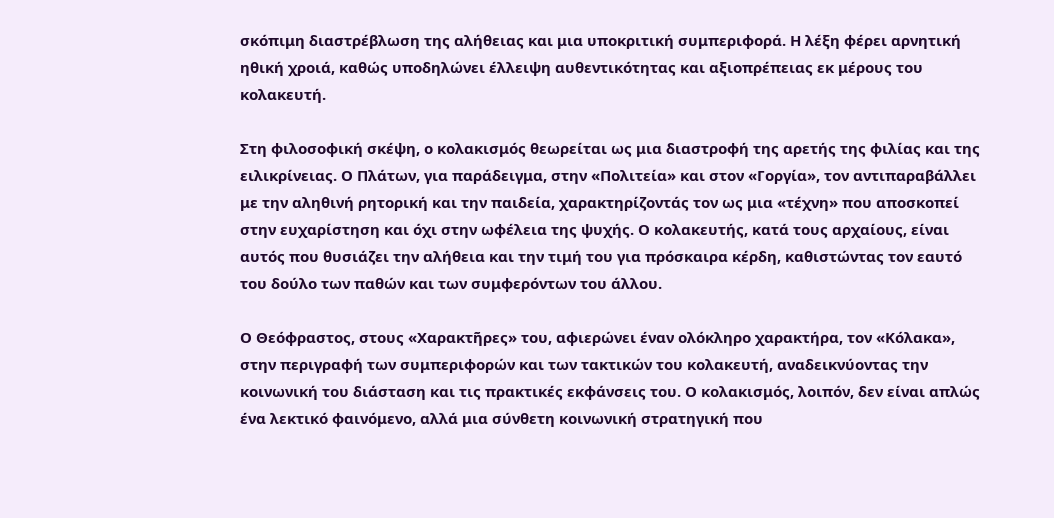σκόπιμη διαστρέβλωση της αλήθειας και μια υποκριτική συμπεριφορά. Η λέξη φέρει αρνητική ηθική χροιά, καθώς υποδηλώνει έλλειψη αυθεντικότητας και αξιοπρέπειας εκ μέρους του κολακευτή.

Στη φιλοσοφική σκέψη, ο κολακισμός θεωρείται ως μια διαστροφή της αρετής της φιλίας και της ειλικρίνειας. Ο Πλάτων, για παράδειγμα, στην «Πολιτεία» και στον «Γοργία», τον αντιπαραβάλλει με την αληθινή ρητορική και την παιδεία, χαρακτηρίζοντάς τον ως μια «τέχνη» που αποσκοπεί στην ευχαρίστηση και όχι στην ωφέλεια της ψυχής. Ο κολακευτής, κατά τους αρχαίους, είναι αυτός που θυσιάζει την αλήθεια και την τιμή του για πρόσκαιρα κέρδη, καθιστώντας τον εαυτό του δούλο των παθών και των συμφερόντων του άλλου.

Ο Θεόφραστος, στους «Χαρακτῆρες» του, αφιερώνει έναν ολόκληρο χαρακτήρα, τον «Κόλακα», στην περιγραφή των συμπεριφορών και των τακτικών του κολακευτή, αναδεικνύοντας την κοινωνική του διάσταση και τις πρακτικές εκφάνσεις του. Ο κολακισμός, λοιπόν, δεν είναι απλώς ένα λεκτικό φαινόμενο, αλλά μια σύνθετη κοινωνική στρατηγική που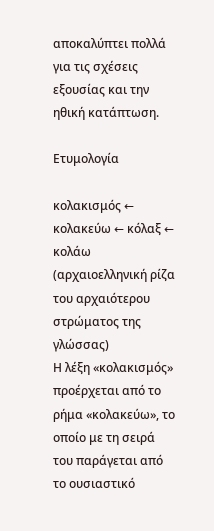αποκαλύπτει πολλά για τις σχέσεις εξουσίας και την ηθική κατάπτωση.

Ετυμολογία

κολακισμός ← κολακεύω ← κόλαξ ← κολάω (αρχαιοελληνική ρίζα του αρχαιότερου στρώματος της γλώσσας)
Η λέξη «κολακισμός» προέρχεται από το ρήμα «κολακεύω», το οποίο με τη σειρά του παράγεται από το ουσιαστικό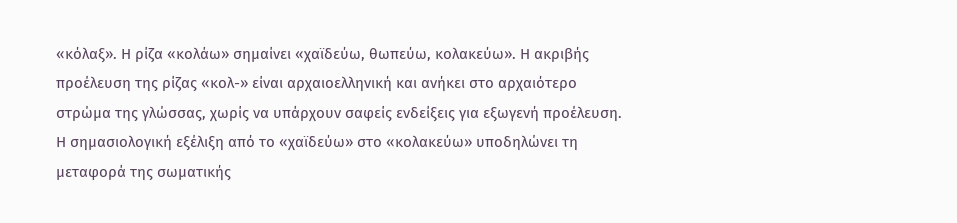«κόλαξ». Η ρίζα «κολάω» σημαίνει «χαϊδεύω, θωπεύω, κολακεύω». Η ακριβής προέλευση της ρίζας «κολ-» είναι αρχαιοελληνική και ανήκει στο αρχαιότερο στρώμα της γλώσσας, χωρίς να υπάρχουν σαφείς ενδείξεις για εξωγενή προέλευση. Η σημασιολογική εξέλιξη από το «χαϊδεύω» στο «κολακεύω» υποδηλώνει τη μεταφορά της σωματικής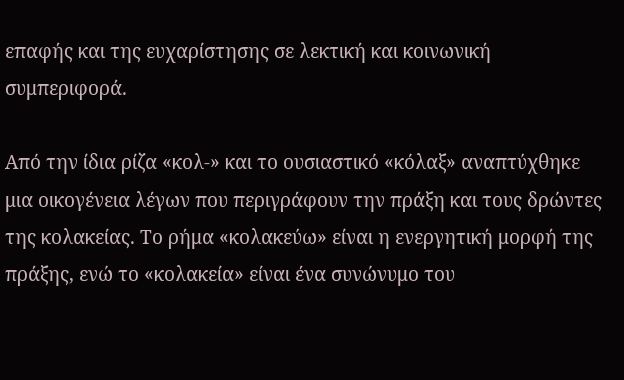επαφής και της ευχαρίστησης σε λεκτική και κοινωνική συμπεριφορά.

Από την ίδια ρίζα «κολ-» και το ουσιαστικό «κόλαξ» αναπτύχθηκε μια οικογένεια λέγων που περιγράφουν την πράξη και τους δρώντες της κολακείας. Το ρήμα «κολακεύω» είναι η ενεργητική μορφή της πράξης, ενώ το «κολακεία» είναι ένα συνώνυμο του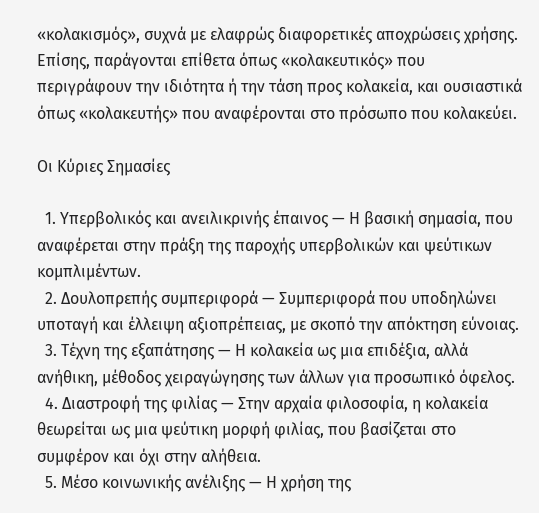«κολακισμός», συχνά με ελαφρώς διαφορετικές αποχρώσεις χρήσης. Επίσης, παράγονται επίθετα όπως «κολακευτικός» που περιγράφουν την ιδιότητα ή την τάση προς κολακεία, και ουσιαστικά όπως «κολακευτής» που αναφέρονται στο πρόσωπο που κολακεύει.

Οι Κύριες Σημασίες

  1. Υπερβολικός και ανειλικρινής έπαινος — Η βασική σημασία, που αναφέρεται στην πράξη της παροχής υπερβολικών και ψεύτικων κομπλιμέντων.
  2. Δουλοπρεπής συμπεριφορά — Συμπεριφορά που υποδηλώνει υποταγή και έλλειψη αξιοπρέπειας, με σκοπό την απόκτηση εύνοιας.
  3. Τέχνη της εξαπάτησης — Η κολακεία ως μια επιδέξια, αλλά ανήθικη, μέθοδος χειραγώγησης των άλλων για προσωπικό όφελος.
  4. Διαστροφή της φιλίας — Στην αρχαία φιλοσοφία, η κολακεία θεωρείται ως μια ψεύτικη μορφή φιλίας, που βασίζεται στο συμφέρον και όχι στην αλήθεια.
  5. Μέσο κοινωνικής ανέλιξης — Η χρήση της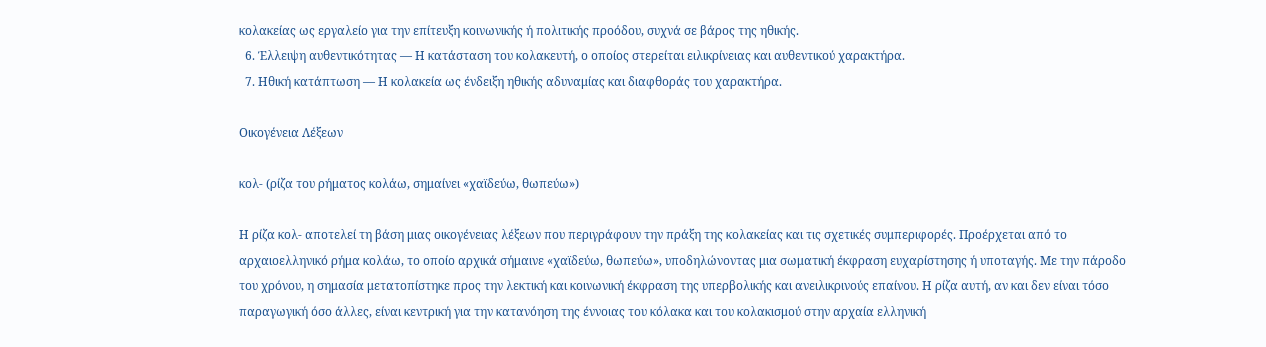κολακείας ως εργαλείο για την επίτευξη κοινωνικής ή πολιτικής προόδου, συχνά σε βάρος της ηθικής.
  6. Έλλειψη αυθεντικότητας — Η κατάσταση του κολακευτή, ο οποίος στερείται ειλικρίνειας και αυθεντικού χαρακτήρα.
  7. Ηθική κατάπτωση — Η κολακεία ως ένδειξη ηθικής αδυναμίας και διαφθοράς του χαρακτήρα.

Οικογένεια Λέξεων

κολ- (ρίζα του ρήματος κολάω, σημαίνει «χαϊδεύω, θωπεύω»)

Η ρίζα κολ- αποτελεί τη βάση μιας οικογένειας λέξεων που περιγράφουν την πράξη της κολακείας και τις σχετικές συμπεριφορές. Προέρχεται από το αρχαιοελληνικό ρήμα κολάω, το οποίο αρχικά σήμαινε «χαϊδεύω, θωπεύω», υποδηλώνοντας μια σωματική έκφραση ευχαρίστησης ή υποταγής. Με την πάροδο του χρόνου, η σημασία μετατοπίστηκε προς την λεκτική και κοινωνική έκφραση της υπερβολικής και ανειλικρινούς επαίνου. Η ρίζα αυτή, αν και δεν είναι τόσο παραγωγική όσο άλλες, είναι κεντρική για την κατανόηση της έννοιας του κόλακα και του κολακισμού στην αρχαία ελληνική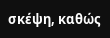σκέψη, καθώς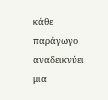κάθε παράγωγο αναδεικνύει μια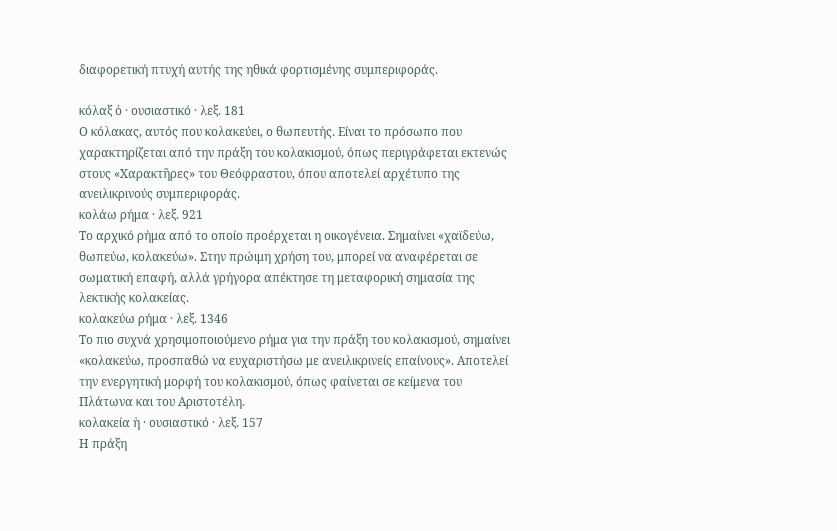διαφορετική πτυχή αυτής της ηθικά φορτισμένης συμπεριφοράς.

κόλαξ ὁ · ουσιαστικό · λεξ. 181
Ο κόλακας, αυτός που κολακεύει, ο θωπευτής. Είναι το πρόσωπο που χαρακτηρίζεται από την πράξη του κολακισμού, όπως περιγράφεται εκτενώς στους «Χαρακτῆρες» του Θεόφραστου, όπου αποτελεί αρχέτυπο της ανειλικρινούς συμπεριφοράς.
κολάω ρήμα · λεξ. 921
Το αρχικό ρήμα από το οποίο προέρχεται η οικογένεια. Σημαίνει «χαϊδεύω, θωπεύω, κολακεύω». Στην πρώιμη χρήση του, μπορεί να αναφέρεται σε σωματική επαφή, αλλά γρήγορα απέκτησε τη μεταφορική σημασία της λεκτικής κολακείας.
κολακεύω ρήμα · λεξ. 1346
Το πιο συχνά χρησιμοποιούμενο ρήμα για την πράξη του κολακισμού, σημαίνει «κολακεύω, προσπαθώ να ευχαριστήσω με ανειλικρινείς επαίνους». Αποτελεί την ενεργητική μορφή του κολακισμού, όπως φαίνεται σε κείμενα του Πλάτωνα και του Αριστοτέλη.
κολακεία ἡ · ουσιαστικό · λεξ. 157
Η πράξη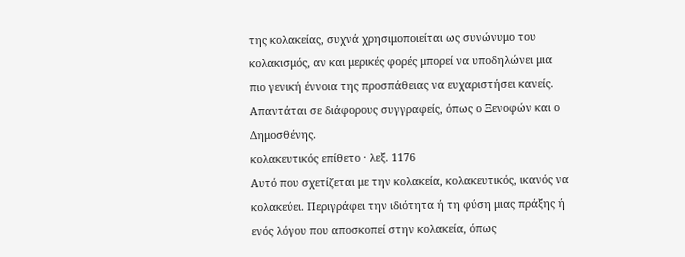της κολακείας, συχνά χρησιμοποιείται ως συνώνυμο του κολακισμός, αν και μερικές φορές μπορεί να υποδηλώνει μια πιο γενική έννοια της προσπάθειας να ευχαριστήσει κανείς. Απαντάται σε διάφορους συγγραφείς, όπως ο Ξενοφών και ο Δημοσθένης.
κολακευτικός επίθετο · λεξ. 1176
Αυτό που σχετίζεται με την κολακεία, κολακευτικός, ικανός να κολακεύει. Περιγράφει την ιδιότητα ή τη φύση μιας πράξης ή ενός λόγου που αποσκοπεί στην κολακεία, όπως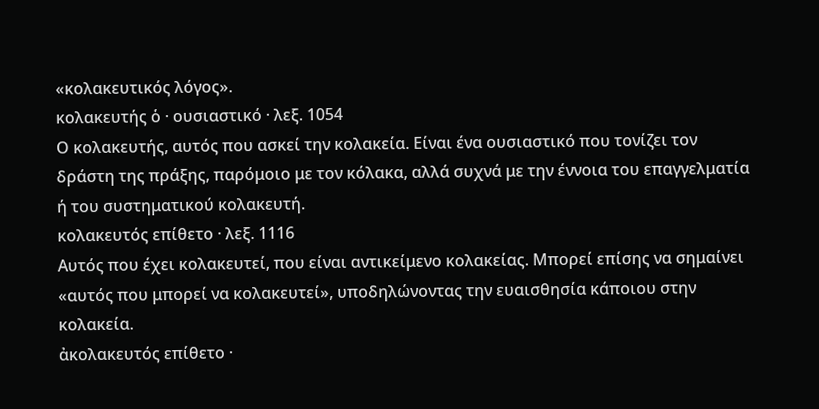«κολακευτικός λόγος».
κολακευτής ὁ · ουσιαστικό · λεξ. 1054
Ο κολακευτής, αυτός που ασκεί την κολακεία. Είναι ένα ουσιαστικό που τονίζει τον δράστη της πράξης, παρόμοιο με τον κόλακα, αλλά συχνά με την έννοια του επαγγελματία ή του συστηματικού κολακευτή.
κολακευτός επίθετο · λεξ. 1116
Αυτός που έχει κολακευτεί, που είναι αντικείμενο κολακείας. Μπορεί επίσης να σημαίνει «αυτός που μπορεί να κολακευτεί», υποδηλώνοντας την ευαισθησία κάποιου στην κολακεία.
ἀκολακευτός επίθετο ·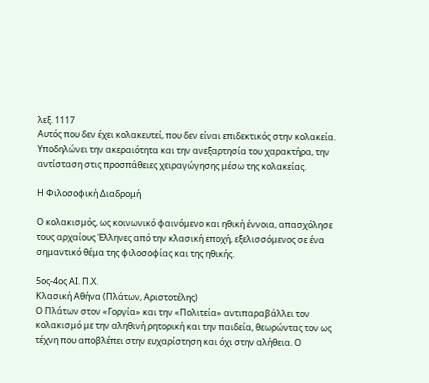λεξ. 1117
Αυτός που δεν έχει κολακευτεί, που δεν είναι επιδεκτικός στην κολακεία. Υποδηλώνει την ακεραιότητα και την ανεξαρτησία του χαρακτήρα, την αντίσταση στις προσπάθειες χειραγώγησης μέσω της κολακείας.

Η Φιλοσοφική Διαδρομή

Ο κολακισμός, ως κοινωνικό φαινόμενο και ηθική έννοια, απασχόλησε τους αρχαίους Έλληνες από την κλασική εποχή, εξελισσόμενος σε ένα σημαντικό θέμα της φιλοσοφίας και της ηθικής.

5ος-4ος ΑΙ. Π.Χ.
Κλασική Αθήνα (Πλάτων, Αριστοτέλης)
Ο Πλάτων στον «Γοργία» και την «Πολιτεία» αντιπαραβάλλει τον κολακισμό με την αληθινή ρητορική και την παιδεία, θεωρώντας τον ως τέχνη που αποβλέπει στην ευχαρίστηση και όχι στην αλήθεια. Ο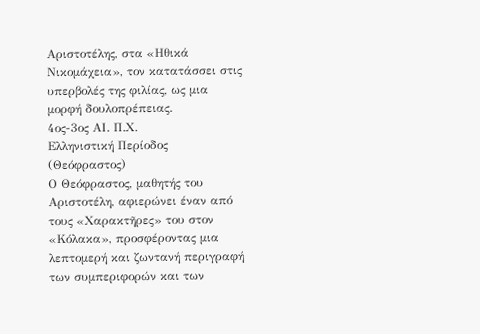Αριστοτέλης, στα «Ηθικά Νικομάχεια», τον κατατάσσει στις υπερβολές της φιλίας, ως μια μορφή δουλοπρέπειας.
4ος-3ος ΑΙ. Π.Χ.
Ελληνιστική Περίοδος (Θεόφραστος)
Ο Θεόφραστος, μαθητής του Αριστοτέλη, αφιερώνει έναν από τους «Χαρακτῆρες» του στον «Κόλακα», προσφέροντας μια λεπτομερή και ζωντανή περιγραφή των συμπεριφορών και των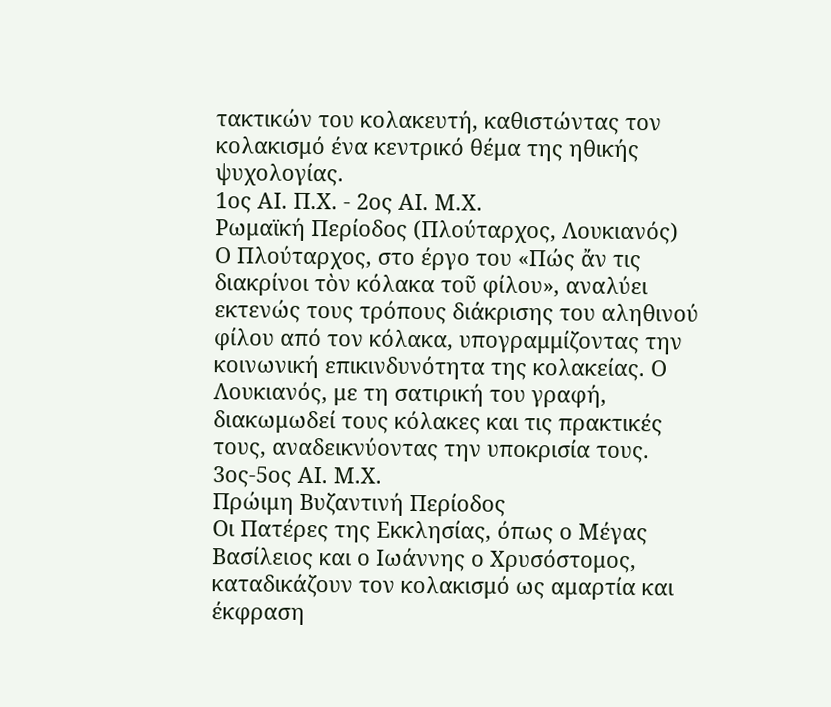τακτικών του κολακευτή, καθιστώντας τον κολακισμό ένα κεντρικό θέμα της ηθικής ψυχολογίας.
1ος ΑΙ. Π.Χ. - 2ος ΑΙ. Μ.Χ.
Ρωμαϊκή Περίοδος (Πλούταρχος, Λουκιανός)
Ο Πλούταρχος, στο έργο του «Πώς ἄν τις διακρίνοι τὸν κόλακα τοῦ φίλου», αναλύει εκτενώς τους τρόπους διάκρισης του αληθινού φίλου από τον κόλακα, υπογραμμίζοντας την κοινωνική επικινδυνότητα της κολακείας. Ο Λουκιανός, με τη σατιρική του γραφή, διακωμωδεί τους κόλακες και τις πρακτικές τους, αναδεικνύοντας την υποκρισία τους.
3ος-5ος ΑΙ. Μ.Χ.
Πρώιμη Βυζαντινή Περίοδος
Οι Πατέρες της Εκκλησίας, όπως ο Μέγας Βασίλειος και ο Ιωάννης ο Χρυσόστομος, καταδικάζουν τον κολακισμό ως αμαρτία και έκφραση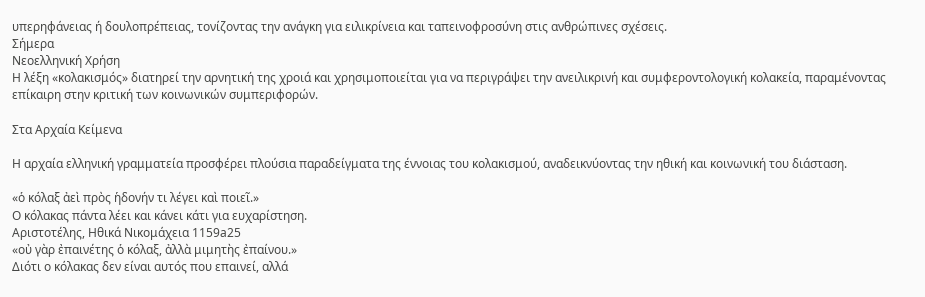υπερηφάνειας ή δουλοπρέπειας, τονίζοντας την ανάγκη για ειλικρίνεια και ταπεινοφροσύνη στις ανθρώπινες σχέσεις.
Σήμερα
Νεοελληνική Χρήση
Η λέξη «κολακισμός» διατηρεί την αρνητική της χροιά και χρησιμοποιείται για να περιγράψει την ανειλικρινή και συμφεροντολογική κολακεία, παραμένοντας επίκαιρη στην κριτική των κοινωνικών συμπεριφορών.

Στα Αρχαία Κείμενα

Η αρχαία ελληνική γραμματεία προσφέρει πλούσια παραδείγματα της έννοιας του κολακισμού, αναδεικνύοντας την ηθική και κοινωνική του διάσταση.

«ὁ κόλαξ ἀεὶ πρὸς ἡδονήν τι λέγει καὶ ποιεῖ.»
Ο κόλακας πάντα λέει και κάνει κάτι για ευχαρίστηση.
Αριστοτέλης, Ηθικά Νικομάχεια 1159a25
«οὐ γὰρ ἐπαινέτης ὁ κόλαξ, ἀλλὰ μιμητὴς ἐπαίνου.»
Διότι ο κόλακας δεν είναι αυτός που επαινεί, αλλά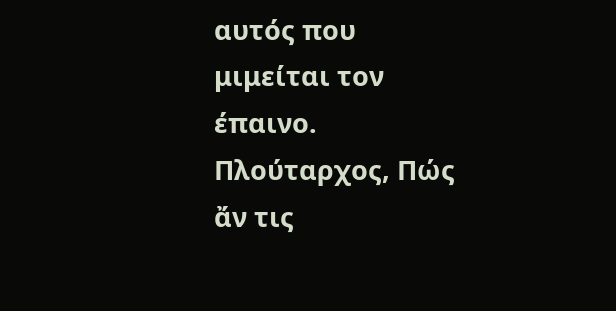αυτός που μιμείται τον έπαινο.
Πλούταρχος, Πώς ἄν τις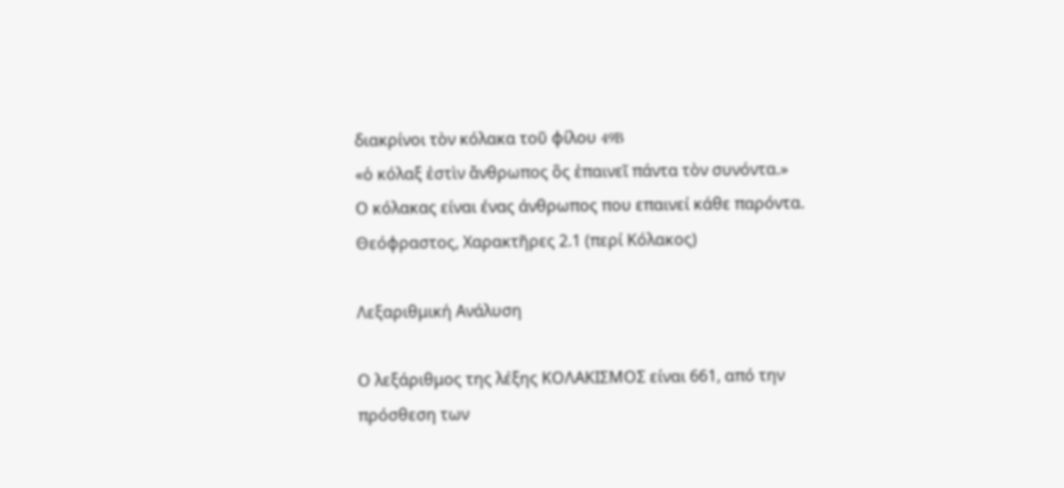διακρίνοι τὸν κόλακα τοῦ φίλου 49B
«ὁ κόλαξ ἐστὶν ἄνθρωπος ὃς ἐπαινεῖ πάντα τὸν συνόντα.»
Ο κόλακας είναι ένας άνθρωπος που επαινεί κάθε παρόντα.
Θεόφραστος, Χαρακτῆρες 2.1 (περί Κόλακος)

Λεξαριθμική Ανάλυση

Ο λεξάριθμος της λέξης ΚΟΛΑΚΙΣΜΟΣ είναι 661, από την πρόσθεση των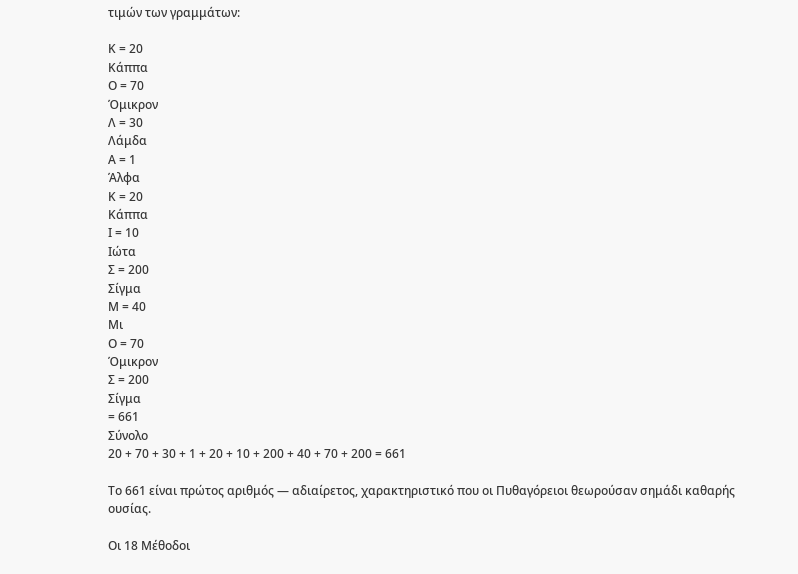τιμών των γραμμάτων:

Κ = 20
Κάππα
Ο = 70
Όμικρον
Λ = 30
Λάμδα
Α = 1
Άλφα
Κ = 20
Κάππα
Ι = 10
Ιώτα
Σ = 200
Σίγμα
Μ = 40
Μι
Ο = 70
Όμικρον
Σ = 200
Σίγμα
= 661
Σύνολο
20 + 70 + 30 + 1 + 20 + 10 + 200 + 40 + 70 + 200 = 661

Το 661 είναι πρώτος αριθμός — αδιαίρετος, χαρακτηριστικό που οι Πυθαγόρειοι θεωρούσαν σημάδι καθαρής ουσίας.

Οι 18 Μέθοδοι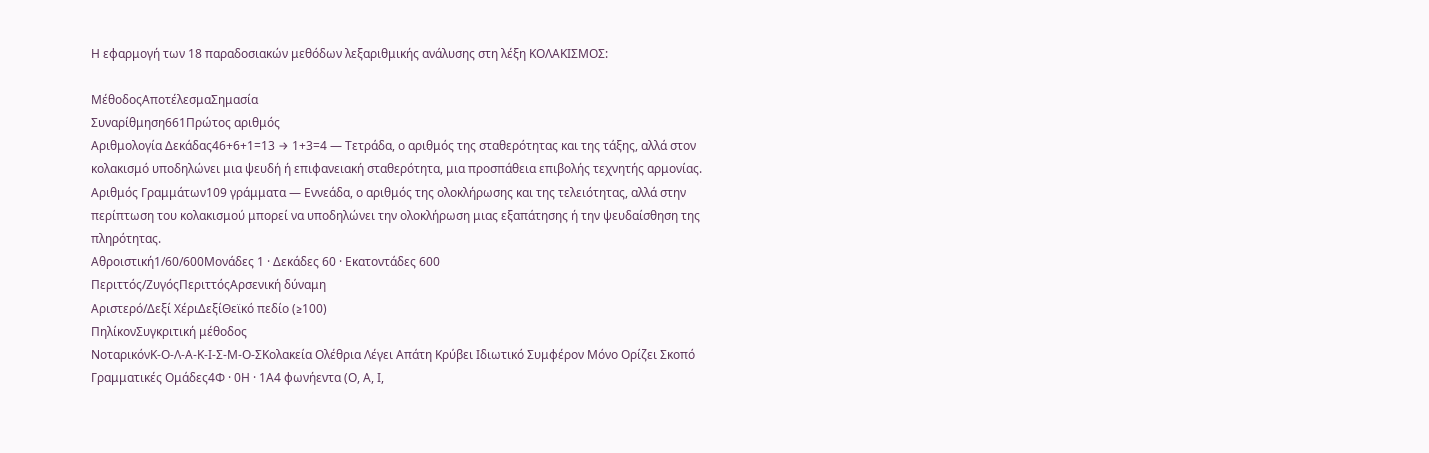Η εφαρμογή των 18 παραδοσιακών μεθόδων λεξαριθμικής ανάλυσης στη λέξη ΚΟΛΑΚΙΣΜΟΣ:

ΜέθοδοςΑποτέλεσμαΣημασία
Συναρίθμηση661Πρώτος αριθμός
Αριθμολογία Δεκάδας46+6+1=13 → 1+3=4 — Τετράδα, ο αριθμός της σταθερότητας και της τάξης, αλλά στον κολακισμό υποδηλώνει μια ψευδή ή επιφανειακή σταθερότητα, μια προσπάθεια επιβολής τεχνητής αρμονίας.
Αριθμός Γραμμάτων109 γράμματα — Εννεάδα, ο αριθμός της ολοκλήρωσης και της τελειότητας, αλλά στην περίπτωση του κολακισμού μπορεί να υποδηλώνει την ολοκλήρωση μιας εξαπάτησης ή την ψευδαίσθηση της πληρότητας.
Αθροιστική1/60/600Μονάδες 1 · Δεκάδες 60 · Εκατοντάδες 600
Περιττός/ΖυγόςΠεριττόςΑρσενική δύναμη
Αριστερό/Δεξί ΧέριΔεξίΘεϊκό πεδίο (≥100)
ΠηλίκονΣυγκριτική μέθοδος
ΝοταρικόνΚ-Ο-Λ-Α-Κ-Ι-Σ-Μ-Ο-ΣΚολακεία Ολέθρια Λέγει Απάτη Κρύβει Ιδιωτικό Συμφέρον Μόνο Ορίζει Σκοπό
Γραμματικές Ομάδες4Φ · 0Η · 1Α4 φωνήεντα (Ο, Α, Ι,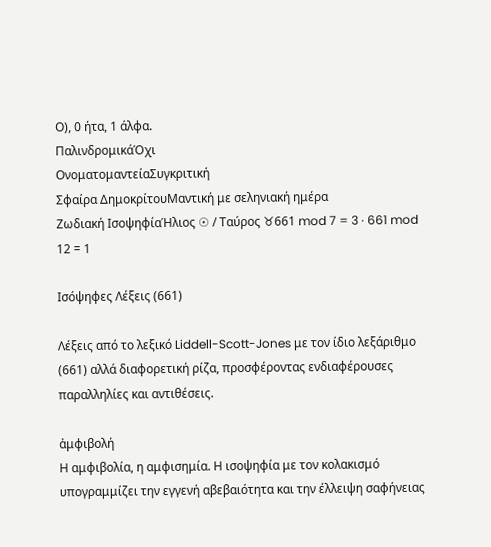Ο), 0 ήτα, 1 άλφα.
ΠαλινδρομικάΌχι
ΟνοματομαντείαΣυγκριτική
Σφαίρα ΔημοκρίτουΜαντική με σεληνιακή ημέρα
Ζωδιακή ΙσοψηφίαΉλιος ☉ / Ταύρος ♉661 mod 7 = 3 · 661 mod 12 = 1

Ισόψηφες Λέξεις (661)

Λέξεις από το λεξικό Liddell-Scott-Jones με τον ίδιο λεξάριθμο (661) αλλά διαφορετική ρίζα, προσφέροντας ενδιαφέρουσες παραλληλίες και αντιθέσεις.

ἀμφιβολή
Η αμφιβολία, η αμφισημία. Η ισοψηφία με τον κολακισμό υπογραμμίζει την εγγενή αβεβαιότητα και την έλλειψη σαφήνειας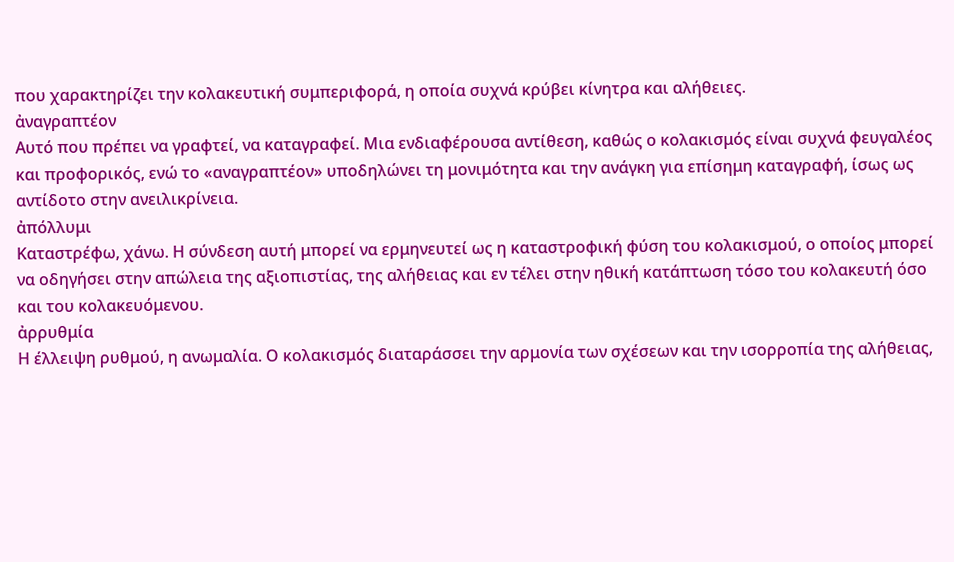που χαρακτηρίζει την κολακευτική συμπεριφορά, η οποία συχνά κρύβει κίνητρα και αλήθειες.
ἀναγραπτέον
Αυτό που πρέπει να γραφτεί, να καταγραφεί. Μια ενδιαφέρουσα αντίθεση, καθώς ο κολακισμός είναι συχνά φευγαλέος και προφορικός, ενώ το «αναγραπτέον» υποδηλώνει τη μονιμότητα και την ανάγκη για επίσημη καταγραφή, ίσως ως αντίδοτο στην ανειλικρίνεια.
ἀπόλλυμι
Καταστρέφω, χάνω. Η σύνδεση αυτή μπορεί να ερμηνευτεί ως η καταστροφική φύση του κολακισμού, ο οποίος μπορεί να οδηγήσει στην απώλεια της αξιοπιστίας, της αλήθειας και εν τέλει στην ηθική κατάπτωση τόσο του κολακευτή όσο και του κολακευόμενου.
ἀρρυθμία
Η έλλειψη ρυθμού, η ανωμαλία. Ο κολακισμός διαταράσσει την αρμονία των σχέσεων και την ισορροπία της αλήθειας,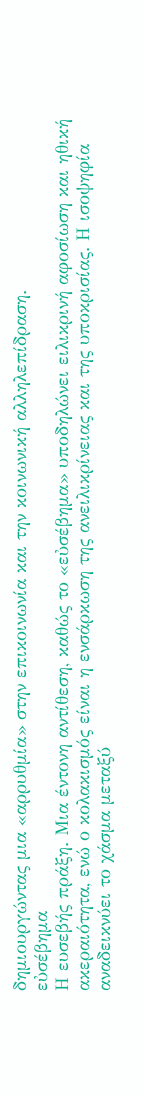δημιουργώντας μια «αρρυθμία» στην επικοινωνία και την κοινωνική αλληλεπίδραση.
εὐσέβημα
Η ευσεβής πράξη. Μια έντονη αντίθεση, καθώς το «εὐσέβημα» υποδηλώνει ειλικρινή αφοσίωση και ηθική ακεραιότητα, ενώ ο κολακισμός είναι η ενσάρκωση της ανειλικρίνειας και της υποκρισίας. Η ισοψηφία αναδεικνύει το χάσμα μεταξύ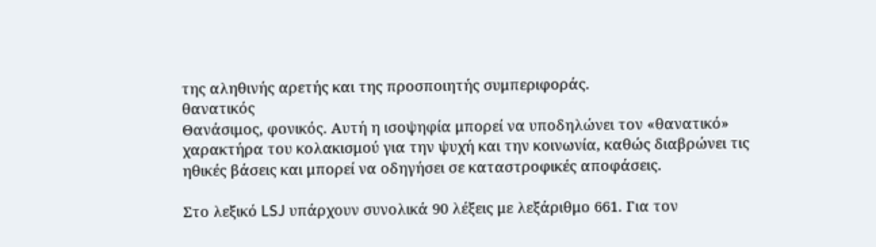της αληθινής αρετής και της προσποιητής συμπεριφοράς.
θανατικός
Θανάσιμος, φονικός. Αυτή η ισοψηφία μπορεί να υποδηλώνει τον «θανατικό» χαρακτήρα του κολακισμού για την ψυχή και την κοινωνία, καθώς διαβρώνει τις ηθικές βάσεις και μπορεί να οδηγήσει σε καταστροφικές αποφάσεις.

Στο λεξικό LSJ υπάρχουν συνολικά 90 λέξεις με λεξάριθμο 661. Για τον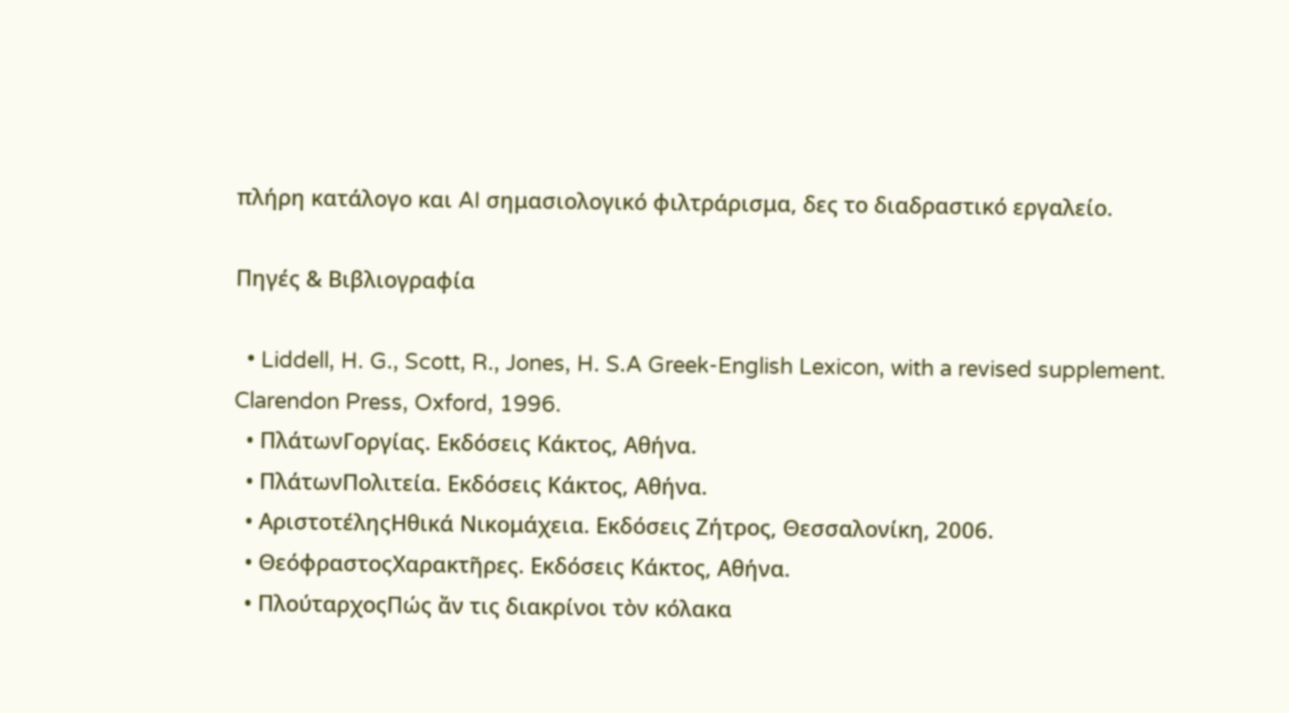πλήρη κατάλογο και AI σημασιολογικό φιλτράρισμα, δες το διαδραστικό εργαλείο.

Πηγές & Βιβλιογραφία

  • Liddell, H. G., Scott, R., Jones, H. S.A Greek-English Lexicon, with a revised supplement. Clarendon Press, Oxford, 1996.
  • ΠλάτωνΓοργίας. Εκδόσεις Κάκτος, Αθήνα.
  • ΠλάτωνΠολιτεία. Εκδόσεις Κάκτος, Αθήνα.
  • ΑριστοτέληςΗθικά Νικομάχεια. Εκδόσεις Ζήτρος, Θεσσαλονίκη, 2006.
  • ΘεόφραστοςΧαρακτῆρες. Εκδόσεις Κάκτος, Αθήνα.
  • ΠλούταρχοςΠώς ἄν τις διακρίνοι τὸν κόλακα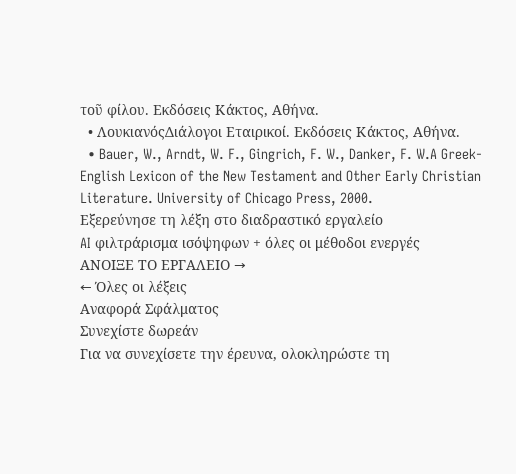τοῦ φίλου. Εκδόσεις Κάκτος, Αθήνα.
  • ΛουκιανόςΔιάλογοι Εταιρικοί. Εκδόσεις Κάκτος, Αθήνα.
  • Bauer, W., Arndt, W. F., Gingrich, F. W., Danker, F. W.A Greek-English Lexicon of the New Testament and Other Early Christian Literature. University of Chicago Press, 2000.
Εξερεύνησε τη λέξη στο διαδραστικό εργαλείο
AI φιλτράρισμα ισόψηφων + όλες οι μέθοδοι ενεργές
ΑΝΟΙΞΕ ΤΟ ΕΡΓΑΛΕΙΟ →
← Όλες οι λέξεις
Αναφορά Σφάλματος
Συνεχίστε δωρεάν
Για να συνεχίσετε την έρευνα, ολοκληρώστε τη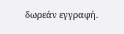δωρεάν εγγραφή.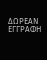ΔΩΡΕΑΝ ΕΓΓΡΑΦΗ